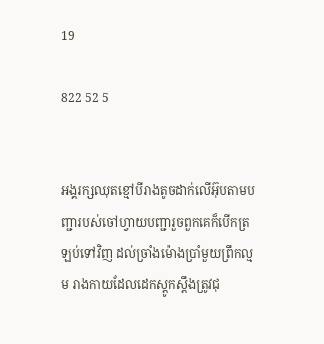19

822 52 5


អង្គរក្សឈុតខ្មៅបីរាងតូចដាក់លើអ៊ុបតាមបញ្ជារបស់ចៅហ្វាយបញ្ជារួចពួកគេក៏បើកត្រឡប់ទៅវិញ ដល់ច្រាំងម៉ោងប្រាំមួយព្រឹកល្មម រាងកាយដែលដេកស្ដូកស្ដឹងត្រូវជុ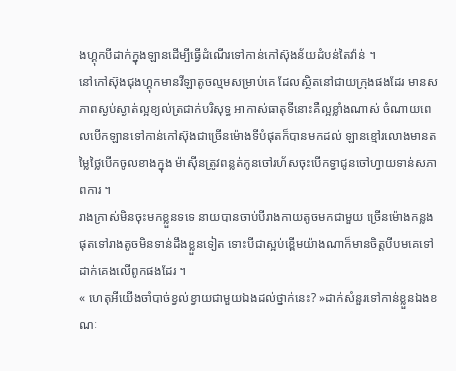ងហ្គុកបីដាក់ក្នុងឡានដើម្បីធ្វើដំណើរទៅកាន់កៅស៊ុងន័យដំបន់តៃវ៉ាន់ ។
នៅកៅស៊ុងជុងហ្គុកមានវីឡាតូចល្មមសម្រាប់គេ ដែលស្ថិតនៅជាយក្រុងផងដែរ មានសភាពស្ងប់ស្ងាត់ល្អខ្យល់ត្រជាក់បរិសុទ្ធ អាកាស់ធាតុទីនោះគឺល្អខ្លាំងណាស់ ចំណាយពេលបើកឡានទៅកាន់កៅស៊ុងជាច្រើនម៉ោងទីបំផុតក៏បានមកដល់ ឡានខ្មៅរលោងមានតម្លៃថ្លៃបើកចូលខាងក្នុង ម៉ាសុីនត្រូវពន្លត់កូនចៅរហ័សចុះបើកទ្វាជូនចៅហ្វាយទាន់សភាពការ ។
រាងក្រាស់មិនចុះមកខ្លួនទទេ នាយបានចាប់បីរាងកាយតូចមកជាមួយ ច្រើនម៉ោងកន្លងផុតទៅរាងតូចមិនទាន់ដឹងខ្លួនទៀត ទោះបីជាស្អប់ខ្ពើមយ៉ាងណាក៏មានចិត្តបីបមគេទៅដាក់គេងលើពូកផងដែរ ។
« ហេតុអីយើងចាំបាច់ខ្វល់ខ្វាយជាមួយឯងដល់ថ្នាក់នេះ? »ដាក់សំនួរទៅកាន់ខ្លួនឯងខណៈ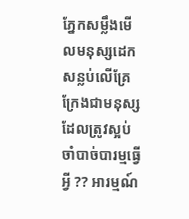ភ្នែកសម្លឹងមើលមនុស្សដេកសន្លប់លើគ្រែ ក្រែងជាមនុស្សដែលត្រូវស្អប់ចាំបាច់បារម្មធ្វើអ្វី ?? អារម្មណ៍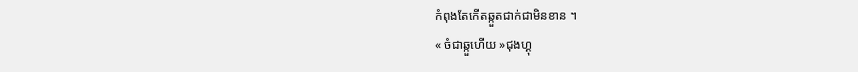កំពុងតែកើតឆ្កួតជាក់ជាមិនខាន ។
« ចំជាឆ្កួហើយ »ជុងហ្គុ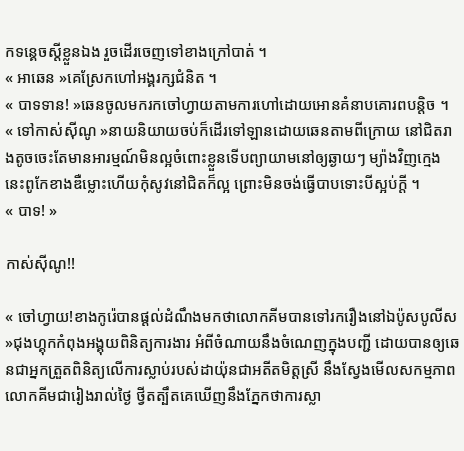កទន្គេចស្ដីខ្លួនឯង រួចដើរចេញទៅខាងក្រៅបាត់ ។
« អាឆេន »គេស្រែកហៅអង្គរក្សជំនិត ។
« បាទទាន! »ឆេនចូលមករកចៅហ្វាយតាមការហៅដោយអោនគំនាបគោរពបន្តិច ។
« ទៅកាស់សុីណូ »នាយនិយាយចប់ក៏ដើរទៅឡានដោយឆេនតាមពីក្រោយ នៅជិតរាងតូចចេះតែមានអារម្មណ៍មិនល្អចំពោះខ្លួនទើបព្យាយាមនៅឲ្យឆ្ងាយៗ ម្យ៉ាងវិញក្មេងនេះពូកែខាងឌឺម្លោះហើយកុំសូវនៅជិតក៏ល្អ ព្រោះមិនចង់ធ្វើបាបទោះបីស្អប់ក្ដី ។
« បាទ! »

កាស់សុីណូ!!

« ចៅហ្វាយ!ខាងកូរ៉េបានផ្ដល់ដំណឹងមកថាលោកគីមបានទៅរករឿងនៅឯប៉ូសបូលីស »ជុងហ្គុកកំពុងអង្គុយពិនិត្យការងារ អំពីចំណាយនឹងចំណេញក្នុងបញ្ជី ដោយបានឲ្យឆេនជាអ្នកត្រួតពិនិត្យលើការស្លាប់របស់ដាយ៉ុនជាអតីតមិត្តស្រី នឹងស្វែងមើលសកម្មភាពលោកគីមជារៀងរាល់ថ្ងៃ ថ្វីតត្បឹតគេឃើញនឹងភ្នែកថាការស្លា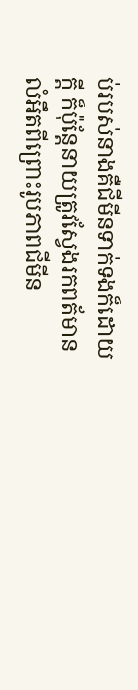ប់របស់នាងគឺជីមីនទាក់ទងក៏ដោយក្ដី ក៏ប៉ុន្តែនាយត្រូវស្វែងរកពត័មានលំអឹតពីព្រោះរូបភាពជីមីន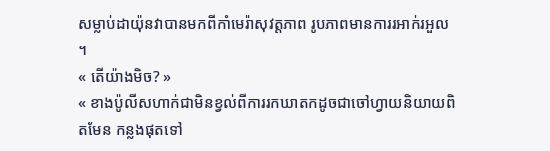សម្លាប់ដាយ៉ុនវាបានមកពីកាំមេរ៉ាសុវត្តភាព រូបភាពមានការរអាក់រអួល ។
« តើយ៉ាងមិច? »
« ខាងប៉ូលីសហាក់ជាមិនខ្វល់ពីការរកឃាតកដូចជាចៅហ្វាយនិយាយពិតមែន កន្លងផុតទៅ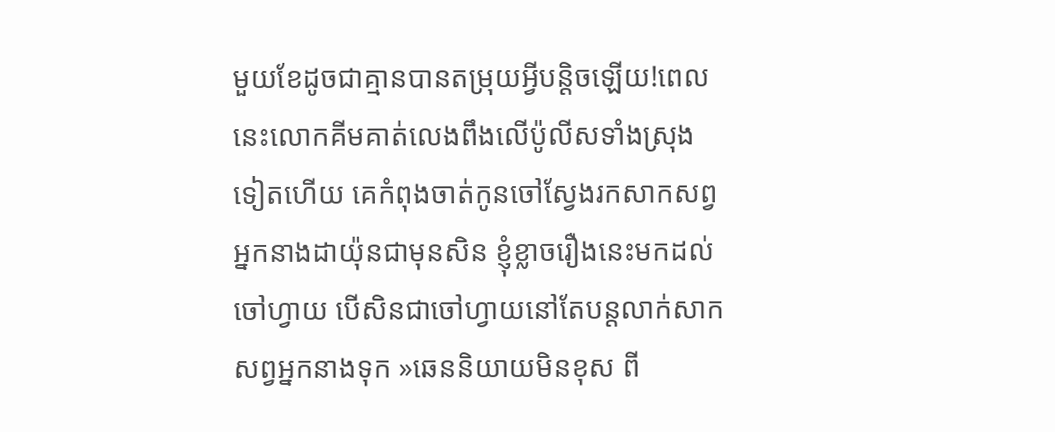មួយខែដូចជាគ្មានបានតម្រុយអ្វីបន្តិចឡើយ!ពេលនេះលោកគីមគាត់លេងពឹងលើប៉ូលីសទាំងស្រុងទៀតហើយ គេកំពុងចាត់កូនចៅស្វែងរកសាកសព្វអ្នកនាងដាយ៉ុនជាមុនសិន ខ្ញុំខ្លាចរឿងនេះមកដល់ចៅហ្វាយ បើសិនជាចៅហ្វាយនៅតែបន្តលាក់សាកសព្វអ្នកនាងទុក »ឆេននិយាយមិនខុស ពី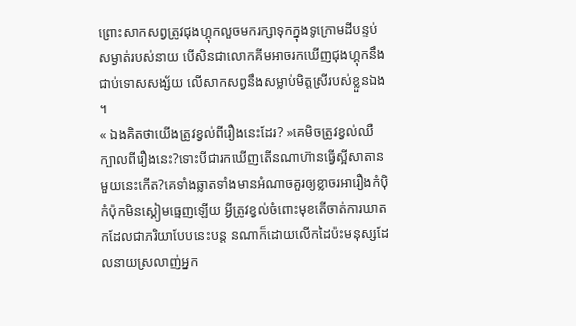ព្រោះសាកសព្វត្រូវជុងហ្គុកលួចមករក្សាទុកក្នុងទូក្រោមដីបន្ទប់សម្ងាត់របស់នាយ បើសិនជាលោកគីមអាចរកឃើញជុងហ្គុកនឹងជាប់ទោសសង្ស័យ លើសាកសព្វនឹងសម្លាប់មិត្តស្រីរបស់ខ្លួនឯង ។
« ឯងគិតថាយើងត្រូវខ្វល់ពីរឿងនេះដែរ? »គេមិចត្រូវខ្វល់ឈឺក្បាលពីរឿងនេះ?ទោះបីជារកឃើញតើនណាហ៊ានធ្វើស្អីសាតានមួយនេះកើត?គេទាំងឆ្លាតទាំងមានអំណាចគួរឲ្យខ្លាចរអារឿងកំប៉ិកំប៉ុកមិនស្គៀមធ្មេញឡើយ អ្វីត្រូវខ្វល់ចំពោះមុខតើចាត់ការឃាតកដែលជាភរិយាបែបនេះបន្ត នណាក៏ដោយលើកដៃប៉ះមនុស្សដែលនាយស្រលាញ់អ្នក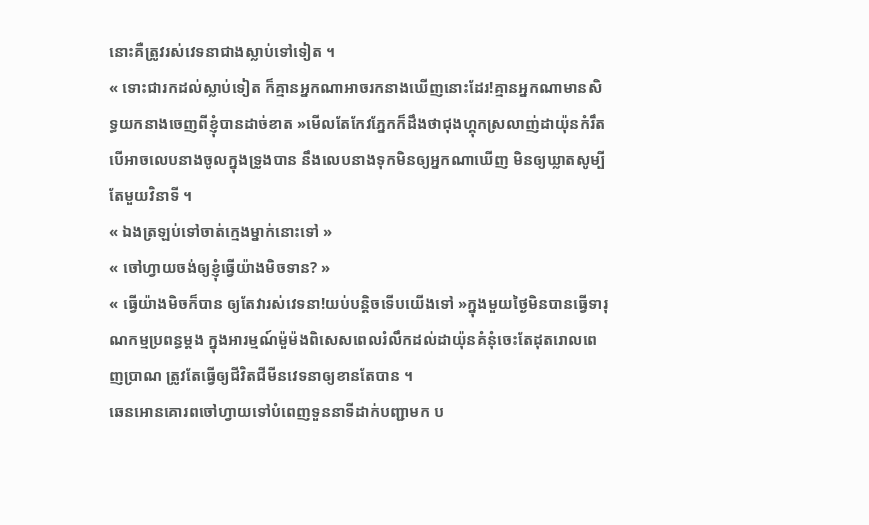នោះគឺត្រូវរស់វេទនាជាងស្លាប់ទៅទៀត ។
« ទោះជារកដល់ស្លាប់ទៀត ក៏គ្មានអ្នកណាអាចរកនាងឃើញនោះដែរ!គ្មានអ្នកណាមានសិទ្ធយកនាងចេញពីខ្ញុំបានដាច់ខាត »មើលតែកែវភ្នែកក៏ដឹងថាជុងហ្គុកស្រលាញ់ដាយ៉ុនកំរឹត បើអាចលេបនាងចូលក្នុងទ្រូងបាន នឹងលេបនាងទុកមិនឲ្យអ្នកណាឃើញ មិនឲ្យឃ្លាតសូម្បីតែមួយវិនាទី ។
« ឯងត្រឡប់ទៅចាត់ក្មេងម្នាក់នោះទៅ »
« ចៅហ្វាយចង់ឲ្យខ្ញុំធ្វើយ៉ាងមិចទាន? »
« ធ្វើយ៉ាងមិចក៏បាន ឲ្យតែវារស់វេទនា!យប់បន្តិចទើបយើងទៅ »ក្នុងមួយថ្ងៃមិនបានធ្វើទារុណកម្មប្រពន្ធម្ដង ក្នុងអារម្មណ៍ម៉ួម៉ងពិសេសពេលរំលឹកដល់ដាយ៉ុនគំនុំចេះតែដុតរោលពេញប្រាណ ត្រូវតែធ្វើឲ្យជីវិតជីមីនវេទនាឲ្យខានតែបាន ។
ឆេនអោនគោរពចៅហ្វាយទៅបំពេញទួននាទីដាក់បញ្ជាមក ប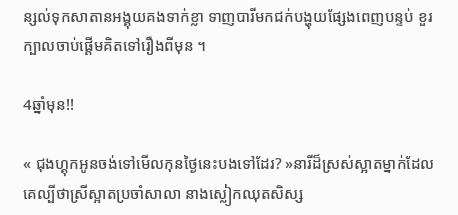ន្សល់ទុកសាតានអង្គុយគងទាក់ខ្លា ទាញបារីមកជក់បង្ហុយផ្សែងពេញបន្ទប់ ខួរក្បាលចាប់ផ្ដើមគិតទៅរឿងពីមុន ។

4ឆ្នាំមុន!!

« ជុងហ្គុកអូនចង់ទៅមើលកុនថ្ងៃនេះបងទៅដែរ? »នារីដ៏ស្រស់ស្អាតម្នាក់ដែលគេល្បីថាស្រីស្អាតប្រចាំសាលា នាងស្លៀកឈុតសិស្ស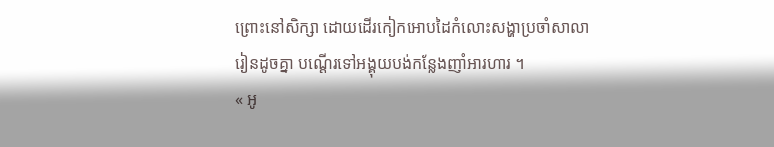ព្រោះនៅសិក្សា ដោយដើរកៀកអោបដៃកំលោះសង្ហាប្រចាំសាលារៀនដូចគ្នា បណ្ដើរទៅអង្គុយបង់កន្លែងញាំអារហារ ។
« អូ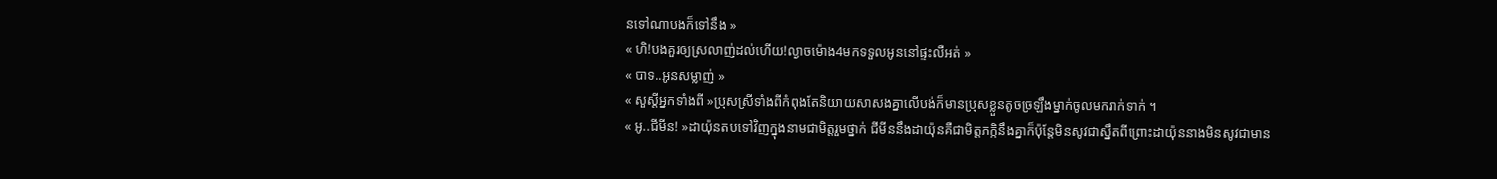នទៅណាបងក៏ទៅនឹង »
« ហិ!បងគួរឲ្យស្រលាញ់ដល់ហើយ!ល្ងាចម៉ោង4មកទទួលអូននៅផ្ទះលឺអត់ »
« បាទ..អូនសម្លាញ់ »
« សួស្ដីអ្នកទាំងពី »ប្រុសស្រីទាំងពីកំពុងតែនិយាយសាសងគ្នាលើបង់ក៏មានប្រុសខ្លួនតូចច្រឡឹងម្នាក់ចូលមករាក់ទាក់ ។
« អូ..ជីមីន! »ដាយ៉ុនតបទៅវិញក្នុងនាមជាមិត្តរួមថ្នាក់ ជីមីននឹងដាយ៉ុនគឺជាមិត្តភក្កិនឹងគ្នាក៏ប៉ុន្តែមិនសូវជាស្នឹតពីព្រោះដាយ៉ុននាងមិនសូវជាមាន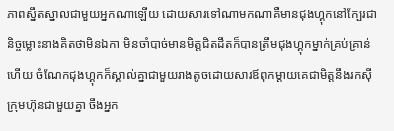ភាពស្នឹតស្នាលជាមួយអ្នកណាឡើយ ដោយសារទៅណាមកណាគឺមានជុងហ្គុកនៅក្បែរជានិច្ចម្លោះនាងគិតថាមិនឯកា មិនចាំបាច់មានមិត្តជិតដឹតក៏បានត្រឹមជុងហ្គុកម្នាក់គ្រប់គ្រាន់ហើយ ចំណែកជុងហ្គុកក៏ស្គាល់គ្នាជាមួយរាងតូចដោយសារឪពុកម្ដាយគេជាមិត្តនឹងរកសុីក្រុមហ៊ុនជាមួយគ្នា ចឹងអ្នក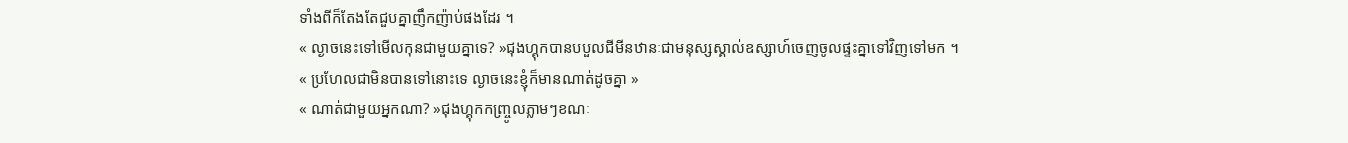ទាំងពីក៏តែងតែជួបគ្នាញឹកញ៉ាប់ផងដែរ ។
« ល្ងាចនេះទៅមើលកុនជាមួយគ្នាទេ? »ជុងហ្គុកបានបបួលជីមីនឋានៈជាមនុស្សស្គាល់ឧស្សាហ៍ចេញចូលផ្ទះគ្នាទៅវិញទៅមក ។
« ប្រហែលជាមិនបានទៅនោះទេ ល្ងាចនេះខ្ញុំក៏មានណាត់ដូចគ្នា »
« ណាត់ជាមួយអ្នកណា? »ជុងហ្គុកកញ្ច្រូលភ្លាមៗខណៈ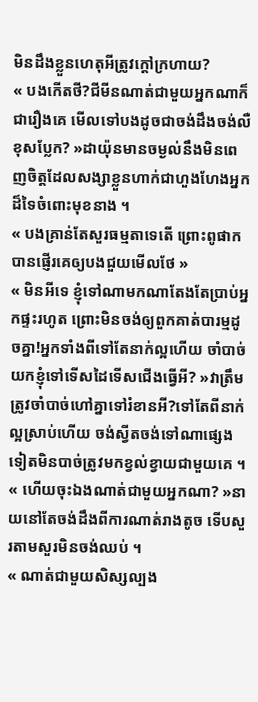មិនដឹងខ្លួនហេតុអីត្រូវក្ដៅក្រហាយ?
« បងកើតថី?ជីមីនណាត់ជាមួយអ្នកណាក៏ជារឿងគេ មើលទៅបងដូចជាចង់ដឹងចង់លឺខុសប្លែក? »ដាយ៉ុនមានចម្ងល់នឹងមិនពេញចិត្តដែលសង្សាខ្លួនហាក់ជាហួងហែងអ្នកដ៏ទៃចំពោះមុខនាង ។
« បងគ្រាន់តែសួរធម្មតាទេតើ ព្រោះពូផាកបានផ្ញើរគេឲ្យបងជួយមើលថែ »
« មិនអីទេ ខ្ញុំទៅណាមកណាតែងតែប្រាប់អ្នកផ្ទះរហូត ព្រោះមិនចង់ឲ្យពួកគាត់បារម្មដូចគ្នា!អ្នកទាំងពីទៅតែនាក់ល្អហើយ ចាំបាច់យកខ្ញុំទៅទើសដៃទើសជើងធ្វើអី? »វាត្រឹមត្រូវចាំបាច់ហៅគ្នាទៅរំខានអី?ទៅតែពីនាក់ល្អស្រាប់ហើយ ចង់ស្វីតចង់ទៅណាផ្សេងទៀតមិនបាច់ត្រូវមកខ្វល់ខ្វាយជាមួយគេ ។
« ហើយចុះឯងណាត់ជាមួយអ្នកណា? »នាយនៅតែចង់ដឹងពីការណាត់រាងតូច ទើបសួរតាមសួរមិនចង់ឈប់ ។
« ណាត់ជាមួយសិស្សល្បង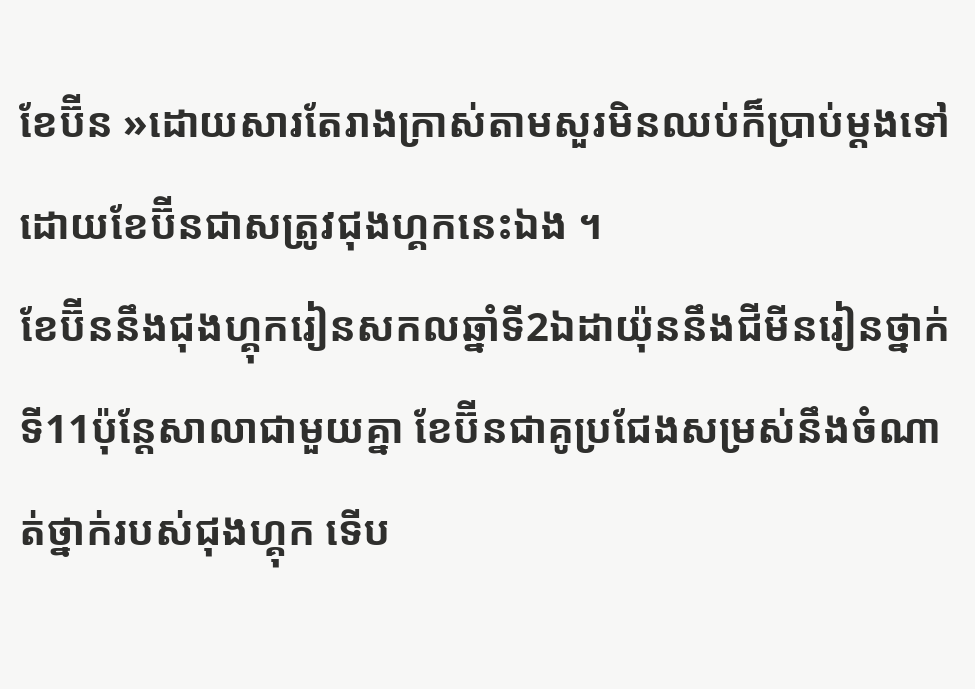ខែប៊ីន »ដោយសារតែរាងក្រាស់តាមសួរមិនឈប់ក៏ប្រាប់ម្ដងទៅ ដោយខែប៊ីនជាសត្រូវជុងហ្គកនេះឯង ។
ខែប៊ីននឹងជុងហ្គុករៀនសកលឆ្នាំទី2ឯដាយ៉ុននឹងជីមីនរៀនថ្នាក់ទី11ប៉ុន្តែសាលាជាមួយគ្នា ខែប៊ីនជាគូប្រជែងសម្រស់នឹងចំណាត់ថ្នាក់របស់ជុងហ្គុក ទើប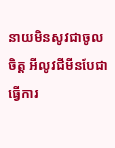នាយមិនសូវជាចូលចិត្ត អីលូវជីមីនបែជាធ្វើការ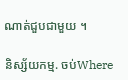ណាត់ជួបជាមួយ ។

និស្ស័យកម្ម. ចប់Where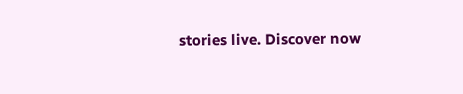stories live. Discover now